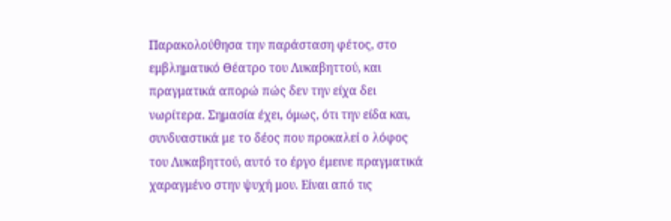Παρακολούθησα την παράσταση φέτος, στο εμβληματικό Θέατρο του Λυκαβηττού, και πραγματικά απορώ πώς δεν την είχα δει νωρίτερα. Σημασία έχει, όμως, ότι την είδα και, συνδυαστικά με το δέος που προκαλεί ο λόφος του Λυκαβηττού, αυτό το έργο έμεινε πραγματικά χαραγμένο στην ψυχή μου. Είναι από τις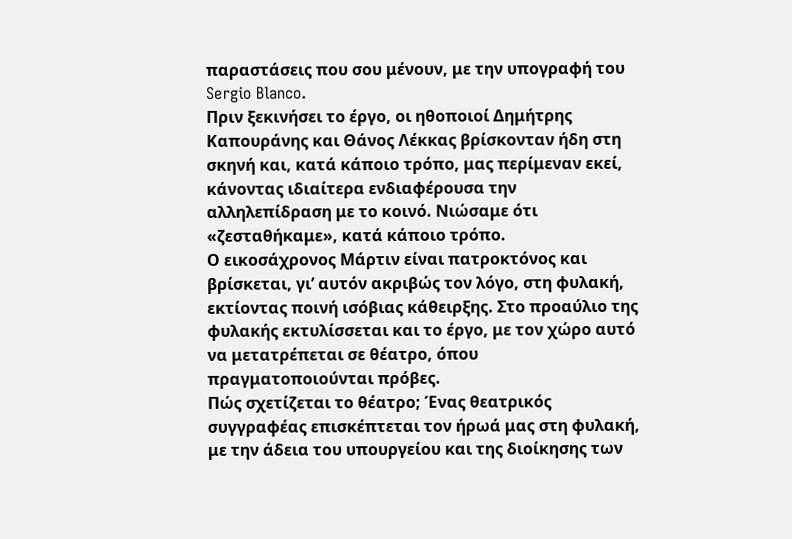παραστάσεις που σου μένουν, με την υπογραφή του Sergio Blanco.
Πριν ξεκινήσει το έργο, οι ηθοποιοί Δημήτρης Καπουράνης και Θάνος Λέκκας βρίσκονταν ήδη στη σκηνή και, κατά κάποιο τρόπο, μας περίμεναν εκεί, κάνοντας ιδιαίτερα ενδιαφέρουσα την αλληλεπίδραση με το κοινό. Νιώσαμε ότι «ζεσταθήκαμε», κατά κάποιο τρόπο.
Ο εικοσάχρονος Μάρτιν είναι πατροκτόνος και βρίσκεται, γι’ αυτόν ακριβώς τον λόγο, στη φυλακή, εκτίοντας ποινή ισόβιας κάθειρξης. Στο προαύλιο της φυλακής εκτυλίσσεται και το έργο, με τον χώρο αυτό να μετατρέπεται σε θέατρο, όπου πραγματοποιούνται πρόβες.
Πώς σχετίζεται το θέατρο; Ένας θεατρικός συγγραφέας επισκέπτεται τον ήρωά μας στη φυλακή, με την άδεια του υπουργείου και της διοίκησης των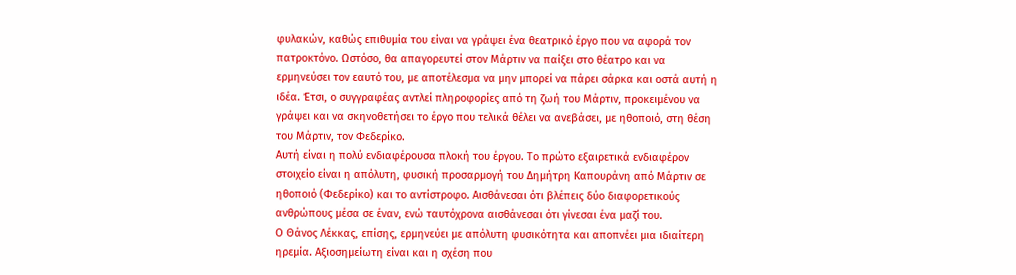φυλακών, καθώς επιθυμία του είναι να γράψει ένα θεατρικό έργο που να αφορά τον πατροκτόνο. Ωστόσο, θα απαγορευτεί στον Μάρτιν να παίξει στο θέατρο και να ερμηνεύσει τον εαυτό του, με αποτέλεσμα να μην μπορεί να πάρει σάρκα και οστά αυτή η ιδέα. Έτσι, ο συγγραφέας αντλεί πληροφορίες από τη ζωή του Μάρτιν, προκειμένου να γράψει και να σκηνοθετήσει το έργο που τελικά θέλει να ανεβάσει, με ηθοποιό, στη θέση του Μάρτιν, τον Φεδερίκο.
Αυτή είναι η πολύ ενδιαφέρουσα πλοκή του έργου. Το πρώτο εξαιρετικά ενδιαφέρον στοιχείο είναι η απόλυτη, φυσική προσαρμογή του Δημήτρη Καπουράνη από Μάρτιν σε ηθοποιό (Φεδερίκο) και το αντίστροφο. Αισθάνεσαι ότι βλέπεις δύο διαφορετικούς ανθρώπους μέσα σε έναν, ενώ ταυτόχρονα αισθάνεσαι ότι γίνεσαι ένα μαζί του.
Ο Θάνος Λέκκας, επίσης, ερμηνεύει με απόλυτη φυσικότητα και αποπνέει μια ιδιαίτερη ηρεμία. Αξιοσημείωτη είναι και η σχέση που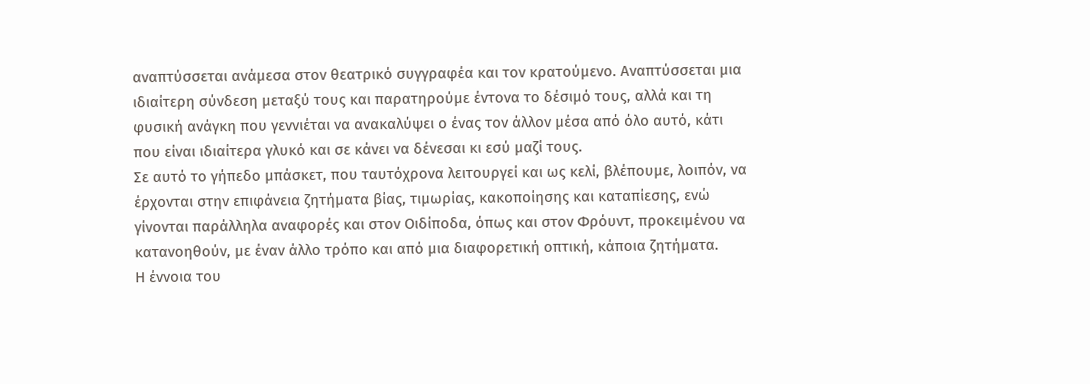αναπτύσσεται ανάμεσα στον θεατρικό συγγραφέα και τον κρατούμενο. Αναπτύσσεται μια ιδιαίτερη σύνδεση μεταξύ τους και παρατηρούμε έντονα το δέσιμό τους, αλλά και τη φυσική ανάγκη που γεννιέται να ανακαλύψει ο ένας τον άλλον μέσα από όλο αυτό, κάτι που είναι ιδιαίτερα γλυκό και σε κάνει να δένεσαι κι εσύ μαζί τους.
Σε αυτό το γήπεδο μπάσκετ, που ταυτόχρονα λειτουργεί και ως κελί, βλέπουμε, λοιπόν, να έρχονται στην επιφάνεια ζητήματα βίας, τιμωρίας, κακοποίησης και καταπίεσης, ενώ γίνονται παράλληλα αναφορές και στον Οιδίποδα, όπως και στον Φρόυντ, προκειμένου να κατανοηθούν, με έναν άλλο τρόπο και από μια διαφορετική οπτική, κάποια ζητήματα.
Η έννοια του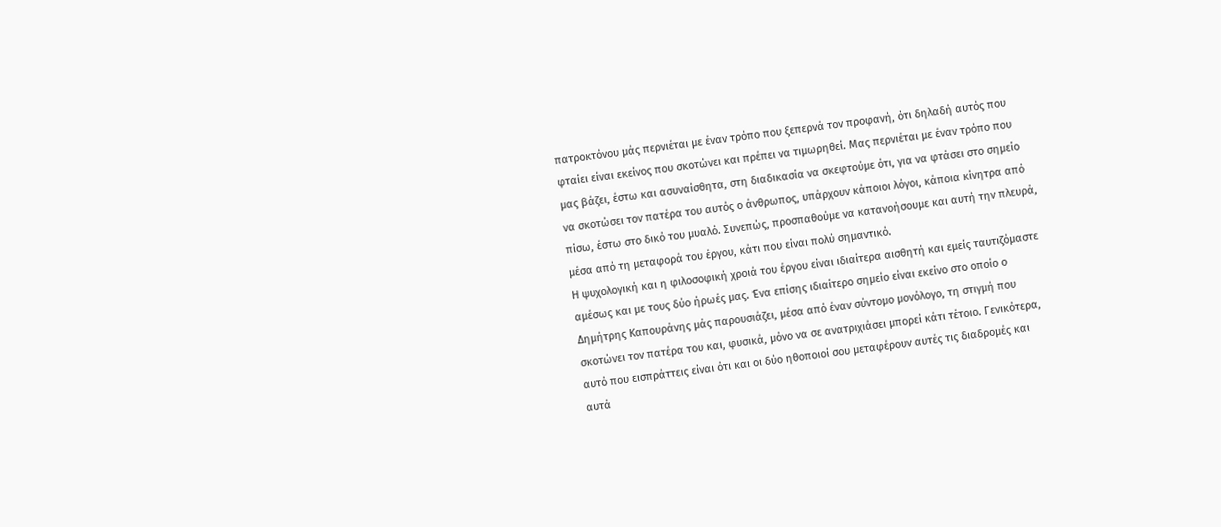πατροκτόνου μάς περνιέται με έναν τρόπο που ξεπερνά τον προφανή, ότι δηλαδή αυτός που φταίει είναι εκείνος που σκοτώνει και πρέπει να τιμωρηθεί. Μας περνιέται με έναν τρόπο που μας βάζει, έστω και ασυναίσθητα, στη διαδικασία να σκεφτούμε ότι, για να φτάσει στο σημείο να σκοτώσει τον πατέρα του αυτός ο άνθρωπος, υπάρχουν κάποιοι λόγοι, κάποια κίνητρα από πίσω, έστω στο δικό του μυαλό. Συνεπώς, προσπαθούμε να κατανοήσουμε και αυτή την πλευρά, μέσα από τη μεταφορά του έργου, κάτι που είναι πολύ σημαντικό.
Η ψυχολογική και η φιλοσοφική χροιά του έργου είναι ιδιαίτερα αισθητή και εμείς ταυτιζόμαστε αμέσως και με τους δύο ήρωές μας. Ένα επίσης ιδιαίτερο σημείο είναι εκείνο στο οποίο ο Δημήτρης Καπουράνης μάς παρουσιάζει, μέσα από έναν σύντομο μονόλογο, τη στιγμή που σκοτώνει τον πατέρα του και, φυσικά, μόνο να σε ανατριχιάσει μπορεί κάτι τέτοιο. Γενικότερα, αυτό που εισπράττεις είναι ότι και οι δύο ηθοποιοί σου μεταφέρουν αυτές τις διαδρομές και αυτά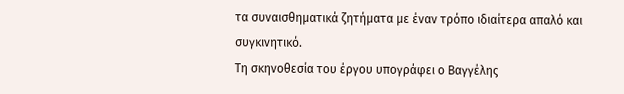τα συναισθηματικά ζητήματα με έναν τρόπο ιδιαίτερα απαλό και συγκινητικό.
Τη σκηνοθεσία του έργου υπογράφει ο Βαγγέλης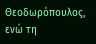Θεοδωρόπουλος, ενώ τη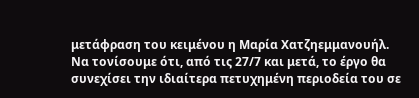μετάφραση του κειμένου η Μαρία Χατζηεμμανουήλ. Να τονίσουμε ότι, από τις 27/7 και μετά, το έργο θα συνεχίσει την ιδιαίτερα πετυχημένη περιοδεία του σε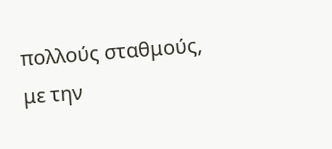πολλούς σταθμούς, με την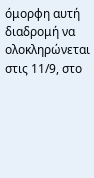όμορφη αυτή διαδρομή να ολοκληρώνεται στις 11/9, στο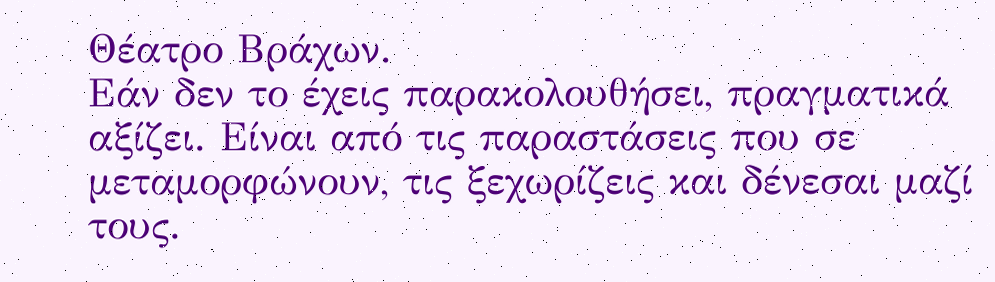Θέατρο Βράχων.
Εάν δεν το έχεις παρακολουθήσει, πραγματικά αξίζει. Είναι από τις παραστάσεις που σε μεταμορφώνουν, τις ξεχωρίζεις και δένεσαι μαζί τους.